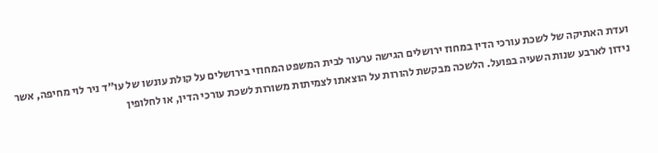ועדת האתיקה של לשכת עורכי הדין במחוז ירושלים הגישה ערעור לבית המשפט המחוזי בירושלים על קולת עונשו של עו"ד ניר לוי מחיפה, אשר נידון לארבע שנות השעיה בפועל. הלשכה מבקשת להורות על הוצאתו לצמיתות משורות לשכת עורכי הדין, או לחלופין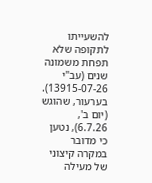להשעייתו לתקופה שלא תפחת משמונה שנים (עב"י 13915-07-26).
בערעור, שהוגש (יום ב', 6.7.26), נטען כי מדובר במקרה קיצוני של מעילה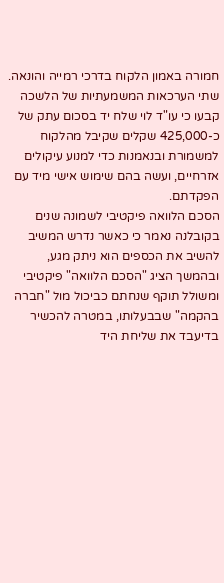חמורה באמון הלקוח בדרכי רמייה והונאה. שתי הערכאות המשמעתיות של הלשכה קבעו כי עו"ד לוי שלח יד בסכום עתק של כ-425,000 שקלים שקיבל מהלקוח למשמורת ובנאמנות כדי למנוע עיקולים אזרחיים, ועשה בהם שימוש אישי מיד עם הפקדתם.
הסכם הלוואה פיקטיבי לשמונה שנים
בקובלנה נאמר כי כאשר נדרש המשיב להשיב את הכספים הוא ניתק מגע, ובהמשך הציג "הסכם הלוואה" פיקטיבי ומשולל תוקף שנחתם כביכול מול "חברה בהקמה" שבבעלותו, במטרה להכשיר בדיעבד את שליחת היד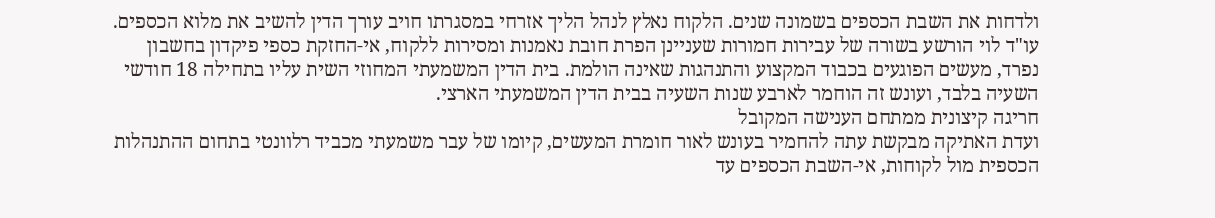ולדחות את השבת הכספים בשמונה שנים. הלקוח נאלץ לנהל הליך אזרחי במסגרתו חויב עורך הדין להשיב את מלוא הכספים.
עו"ד לוי הורשע בשורה של עבירות חמורות שעניינן הפרת חובת נאמנות ומסירות ללקוח, אי-החזקת כספי פיקדון בחשבון נפרד, מעשים הפוגעים בכבוד המקצוע והתנהגות שאינה הולמת. בית הדין המשמעתי המחוזי השית עליו בתחילה 18 חודשי השעיה בלבד, ועונש זה הוחמר לארבע שנות השעיה בבית הדין המשמעתי הארצי.
חריגה קיצונית ממתחם הענישה המקובל
ועדת האתיקה מבקשת עתה להחמיר בעונש לאור חומרת המעשים, קיומו של עבר משמעתי מכביד רלוונטי בתחום ההתנהלות הכספית מול לקוחות, אי-השבת הכספים עד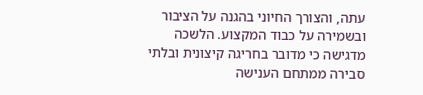עתה, והצורך החיוני בהגנה על הציבור ובשמירה על כבוד המקצוע. הלשכה מדגישה כי מדובר בחריגה קיצונית ובלתי סבירה ממתחם הענישה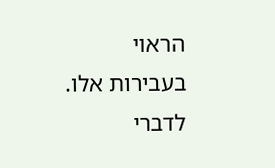הראוי בעבירות אלו.
לדברי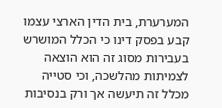המערערת, בית הדין הארצי עצמו קבע בפסק דינו כי הכלל המושרש בעבירות מסוג זה הוא הוצאה לצמיתות מהלשכה, וכי סטייה מכלל זה תיעשה אך ורק בנסיבות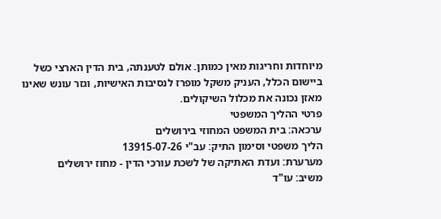מיוחדות וחריגות מאין כמותן. אולם לטענתה, בית הדין הארצי כשל ביישום הכלל, העניק משקל מופרז לנסיבות האישיות, וגזר עונש שאינו מאזן נכונה את מכלול השיקולים.
פרטי ההליך המשפטי
ערכאה: בית המשפט המחוזי בירושלים
הליך משפטי וסימון התיק: עב"י 13915-07-26
מערערת: ועדת האתיקה של לשכת עורכי הדין - מחוז ירושלים
משיב: עו"ד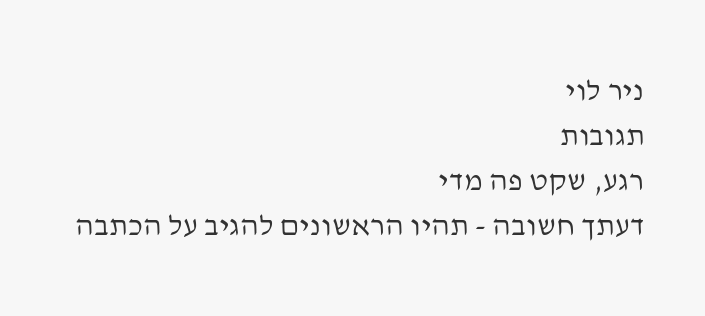ניר לוי
תגובות
רגע, שקט פה מדי
דעתך חשובה - תהיו הראשונים להגיב על הכתבה